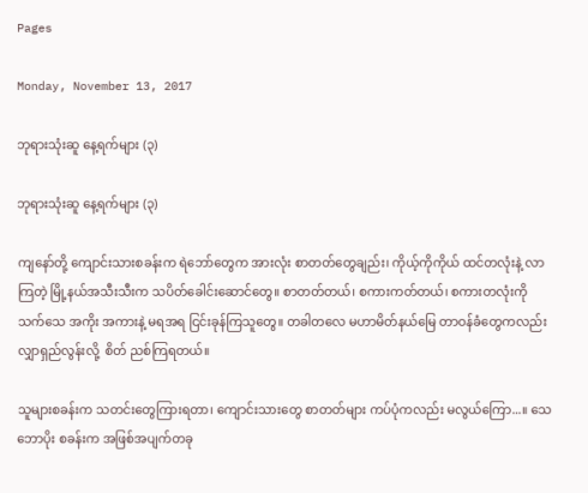Pages

Monday, November 13, 2017

ဘုရားသုံးဆူ နေ့ရက်များ (၃)

ဘုရားသုံးဆူ နေ့ရက်များ (၃)

ကျနော်တို့ ကျောင်းသားစခန်းက ရဲဘော်တွေက အားလုံး စာတတ်တွေချည်း၊ ကိုယ့်ကိုကိုယ် ထင်တလုံးနဲ့ လာကြတဲ့ မြို့နယ်အသီးသီးက သပိတ်ခေါင်းဆောင်တွေ။ စာတတ်တယ်၊ စကားကတ်တယ်၊ စကားတလုံးကို သက်သေ အကိုး အကားနဲ့ မရအရ ငြင်းခုန်ကြသူတွေ။ တခါတလေ မဟာမိတ်နယ်မြေ တာဝန်ခံတွေကလည်း လျှာရှည်လွန်းလို့  စိတ် ညစ်ကြရတယ်။

သူများစခန်းက သတင်းတွေကြားရတာ၊ ကျောင်းသားတွေ စာတတ်များ ကပ်ပုံကလည်း မလွယ်ကြော...။ သေဘောပိုး စခန်းက အဖြစ်အပျက်တခု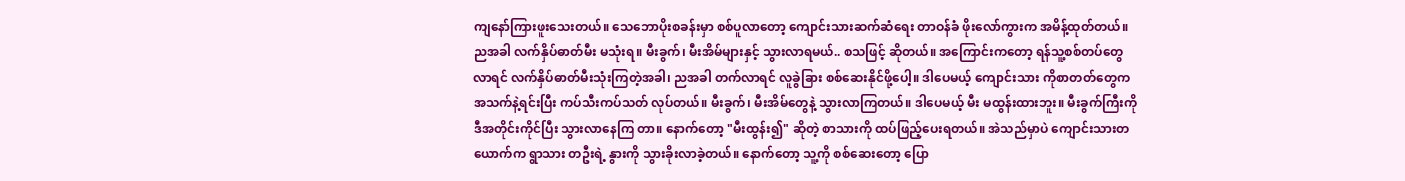ကျနော်ကြားဖူးသေးတယ်။ သေဘောပိုးစခန်းမှာ စစ်ပူလာတော့ ကျောင်းသားဆက်ဆံရေး တာဝန်ခံ ဖိုးလော်ကွားက အမိန့်ထုတ်တယ်။ ညအခါ လက်နှိပ်ဓာတ်မီး မသုံးရ။ မီးခွက်၊ မီးအိမ်များနှင့် သွားလာရမယ်.. စသဖြင့် ဆိုတယ်။ အကြောင်းကတော့ ရန်သူ့စစ်တပ်တွေလာရင် လက်နှိပ်ဓာတ်မီးသုံးကြတဲ့အခါ၊ ညအခါ တက်လာရင် လူခွဲခြား စစ်ဆေးနိုင်ဖို့ပေါ့။ ဒါပေမယ့် ကျောင်းသား ကိုစာတတ်တွေက အသက်နဲ့ရင်းပြီး ကပ်သီးကပ်သတ် လုပ်တယ်။ မီးခွက်၊ မီးအိမ်တွေနဲ့ သွားလာကြတယ်။ ဒါပေမယ့် မီး မထွန်းထားဘူး။ မီးခွက်ကြီးကို ဒီအတိုင်းကိုင်ပြီး သွားလာနေကြ တာ။ နောက်တော့ "မီးထွန်း၍" ဆိုတဲ့ စာသားကို ထပ်ဖြည့်ပေးရတယ်။ အဲသည်မှာပဲ ကျောင်းသားတယောက်က ရွာသား တဦးရဲ့ နွားကို သွားခိုးလာခဲ့တယ်။ နောက်တော့ သူ့ကို စစ်ဆေးတော့ ပြော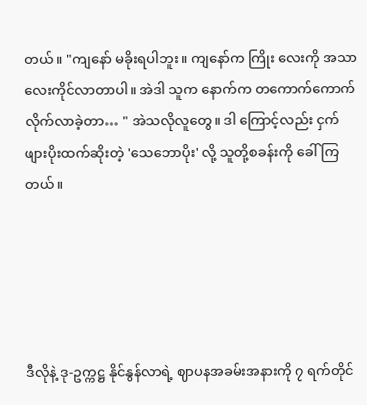တယ်။ "ကျနော် မခိုးရပါဘူး။ ကျနော်က ကြိုး လေးကို အသာလေးကိုင်လာတာပါ။ အဲဒါ သူက နောက်က တကောက်ကောက်လိုက်လာခဲ့တာ… " အဲသလိုလူတွေ။ ဒါ ကြောင့်လည်း ငှက်ဖျားပိုးထက်ဆိုးတဲ့ 'သေဘောပိုး' လို့ သူတို့စခန်းကို ခေါ်ကြတယ်။





ဒီလိုနဲ့ ဒု-ဥက္ကဋ္ဌ နိုင်နွန်လာရဲ့ ဈာပနအခမ်းအနားကို ၇ ရက်တိုင်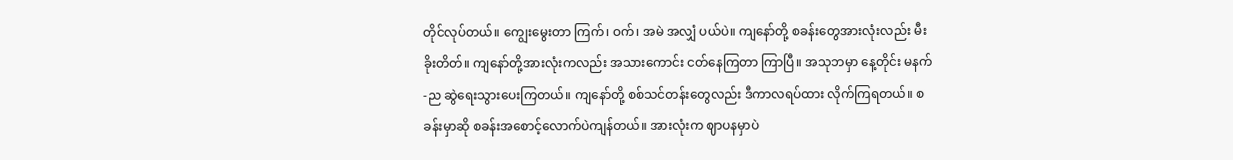တိုင်လုပ်တယ်။ ကျွေးမွေးတာ ကြက်၊ ဝက်၊ အမဲ အလျှံ ပယ်ပဲ။ ကျနော်တို့ စခန်းတွေအားလုံးလည်း မီးခိုးတိတ်။ ကျနော်တို့အားလုံးကလည်း အသားကောင်း ငတ်နေကြတာ ကြာပြီ။ အသုဘမှာ နေ့တိုင်း မနက်-ည ဆွဲရေးသွားပေးကြတယ်။ ကျနော်တို့ စစ်သင်တန်းတွေလည်း ဒီကာလရပ်ထား လိုက်ကြရတယ်။ စခန်းမှာဆို စခန်းအစောင့်လောက်ပဲကျန်တယ်။ အားလုံးက ဈာပနမှာပဲ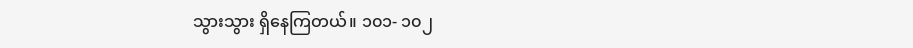သွားသွား ရှိနေကြတယ်။ ၁၀၁- ၁၀၂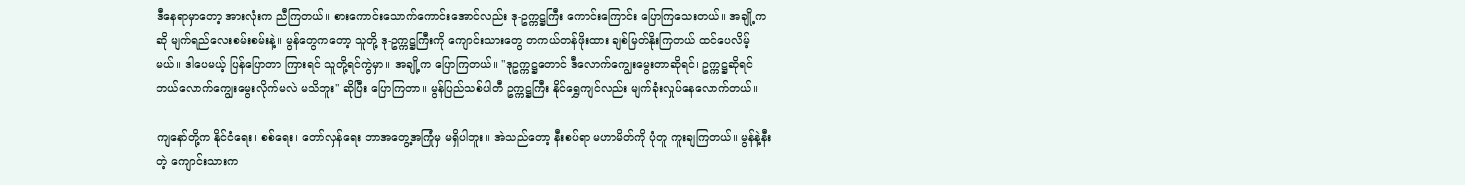ဒီနေရာမှာတော့ အားလုံးက ညီကြတယ်။ စားကောင်းသောက်ကောင်းအောင်လည်း ဒု-ဥက္ကဋ္ဌကြီး ကောင်းကြောင်း ပြောကြသေးတယ်။ အချို့ကဆို မျက်ရည်လေးစမ်းစမ်းနဲ့။ မွန်တွေကတော့ သူတို့ ဒု-ဥက္ကဋ္ဌကြီးကို ကျောင်းသားတွေ တကယ်တန်ဖိုးထား ချစ်မြတ်နိုးကြတယ် ထင်ပေလိမ့်မယ်။ ဒါပေမယ့် ပြန်ပြောတာ ကြားရင် သူတို့ရင်ကွဲမှာ။ အချို့က ပြောကြတယ်။ "ဒုဥက္ကဋ္ဌတောင် ဒီလောက်ကျွေးမွေးတာဆိုရင်၊ ဥက္ကဋ္ဌဆိုရင် ဘယ်လောက်ကျွေးမွေးလိုက်မလဲ မသိဘူး" ဆိုပြီး ပြောကြတာ။ မွန်ပြည်သစ်ပါတီ ဥက္ကဋ္ဌကြီး နိုင်ရွှေကျင်လည်း မျက်ခုံးလှုပ်နေလောက်တယ်။

ကျနော်တို့က နိုင်ငံရေး၊ စစ်ရေး၊ တော်လှန်ရေး ဘာအတွေ့အကြုံမှ မရှိပါဘူး။ အဲသည်တော့ နီးစပ်ရာ မဟာမိတ်ကို ပုံတူ ကူးချကြတယ်။ မွန်နဲ့နီးတဲ့ ကျောင်းသားက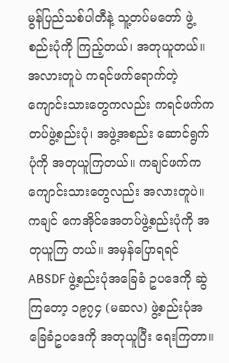မွန်ပြည်သစ်ပါတီနဲ့ သူ့တပ်မတော် ဖွဲ့စည်းပုံကို ကြည့်တယ်၊ အတုယူတယ်။ အလားတူပဲ ကရင်ဖက်ရောက်တဲ့ ကျောင်းသားတွေကလည်း ကရင်ဖက်က တပ်ဖွဲ့စည်းပုံ၊ အဖွဲ့အစည်း ဆောင်ရွက်ပုံကို အတုယူကြတယ်။ ကချင်ဖက်က ကျောင်းသားတွေလည်း အလားတူပဲ။ ကချင် ကေအိုင်အေတပ်ဖွဲ့စည်းပုံကို အတုယူကြ တယ်။ အမှန်ပြောရရင် ABSDF ဖွဲ့စည်းပုံအခြေခံ ဥပဒေကို ဆွဲကြတော့ ၁၉၇၄ (မဆလ) ဖွဲ့စည်းပုံအခြေခံဥပဒေကို အတုယူပြီး ရေးကြတာ။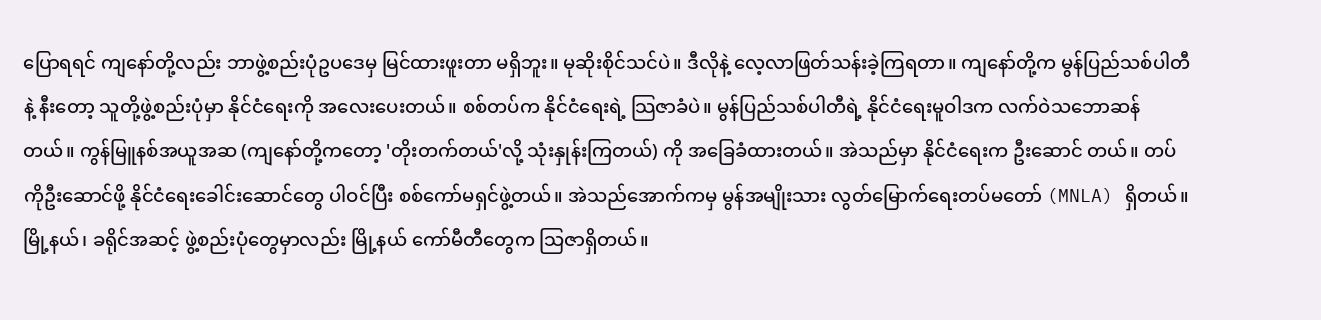ပြောရရင် ကျနော်တို့လည်း ဘာဖွဲ့စည်းပုံဥပဒေမှ မြင်ထားဖူးတာ မရှိဘူး။ မုဆိုးစိုင်သင်ပဲ။ ဒီလိုနဲ့ လေ့လာဖြတ်သန်းခဲ့ကြရတာ။ ကျနော်တို့က မွန်ပြည်သစ်ပါတီနဲ့ နီးတော့ သူတို့ဖွဲ့စည်းပုံမှာ နိုင်ငံရေးကို အလေးပေးတယ်။ စစ်တပ်က နိုင်ငံရေးရဲ့ သြဇာခံပဲ။ မွန်ပြည်သစ်ပါတီရဲ့ နိုင်ငံရေးမူဝါဒက လက်ဝဲသဘောဆန်တယ်။ ကွန်မြူနစ်အယူအဆ (ကျနော်တို့ကတော့ 'တိုးတက်တယ်'လို့ သုံးနှုန်းကြတယ်) ကို အခြေခံထားတယ်။ အဲသည်မှာ နိုင်ငံရေးက ဦးဆောင် တယ်။ တပ်ကိုဦးဆောင်ဖို့ နိုင်ငံရေးခေါင်းဆောင်တွေ ပါဝင်ပြီး စစ်ကော်မရှင်ဖွဲ့တယ်။ အဲသည်အောက်ကမှ မွန်အမျိုးသား လွတ်မြောက်ရေးတပ်မတော် (MNLA) ရှိတယ်။ မြို့နယ်၊ ခရိုင်အဆင့် ဖွဲ့စည်းပုံတွေမှာလည်း မြို့နယ် ကော်မီတီတွေက သြဇာရှိတယ်။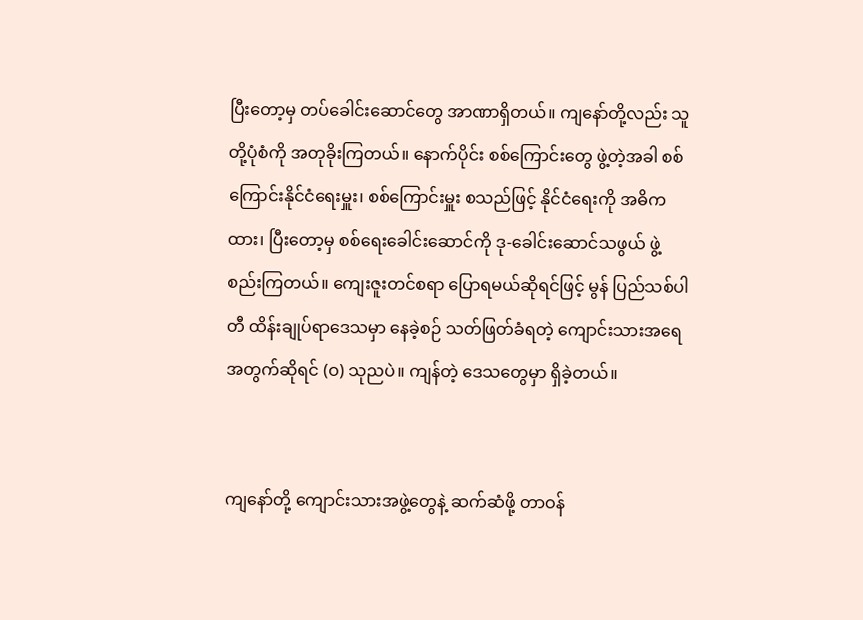ပြီးတော့မှ တပ်ခေါင်းဆောင်တွေ အာဏာရှိတယ်။ ကျနော်တို့လည်း သူတို့ပုံစံကို အတုခိုးကြတယ်။ နောက်ပိုင်း စစ်ကြောင်းတွေ ဖွဲ့တဲ့အခါ စစ်ကြောင်းနိုင်ငံရေးမှူး၊ စစ်ကြောင်းမှူး စသည်ဖြင့် နိုင်ငံရေးကို အဓိကထား၊ ပြီးတော့မှ စစ်ရေးခေါင်းဆောင်ကို ဒု-ခေါင်းဆောင်သဖွယ် ဖွဲ့စည်းကြတယ်။ ကျေးဇူးတင်စရာ ပြောရမယ်ဆိုရင်ဖြင့် မွန် ပြည်သစ်ပါတီ ထိန်းချုပ်ရာဒေသမှာ နေခဲ့စဉ် သတ်ဖြတ်ခံရတဲ့ ကျောင်းသားအရေအတွက်ဆိုရင် (ဝ) သုညပဲ။ ကျန်တဲ့ ဒေသတွေမှာ ရှိခဲ့တယ်။


ကျနော်တို့ ကျောင်းသားအဖွဲ့တွေနဲ့ ဆက်ဆံဖို့ တာဝန်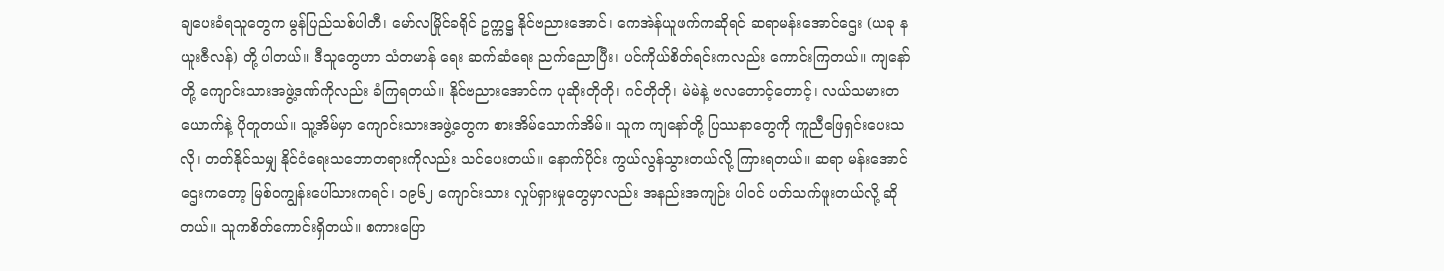ချပေးခံရသူတွေက မွန်ပြည်သစ်ပါတီ၊ မော်လမြိုင်ခရိုင် ဥက္ကဋ္ဌ နိုင်ဗညားအောင်၊ ကေအဲန်ယူဖက်ကဆိုရင် ဆရာမန်းအောင်ဌေး (ယခု နယူးဇီလန်) တို့ ပါတယ်။ ဒီသူတွေဟာ သံတမာန် ရေး ဆက်ဆံရေး ညက်ညောပြီး၊ ပင်ကိုယ်စိတ်ရင်းကလည်း ကောင်းကြတယ်။ ကျနော်တို့ ကျောင်းသားအဖွဲ့ဒဏ်ကိုလည်း ခံကြရတယ်။ နိုင်ဗညားအောင်က ပုဆိုးတိုတို၊ ဂင်တိုတို၊ မဲမဲနဲ့ ဗလတောင့်တောင့်၊ လယ်သမားတယောက်နဲ့ ပိုတူတယ်။ သူ့အိမ်မှာ ကျောင်းသားအဖွဲ့တွေက စားအိမ်သောက်အိမ်။ သူက ကျနော်တို့ ပြဿနာတွေကို ကူညီဖြေရှင်းပေးသလို၊ တတ်နိုင်သမျှ နိုင်ငံရေးသဘောတရားကိုလည်း သင်ပေးတယ်။ နောက်ပိုင်း ကွယ်လွန်သွားတယ်လို့ ကြားရတယ်။ ဆရာ မန်းအောင်ဌေးကတော့ မြစ်ဝကျွန်းပေါ်သားကရင်၊ ၁၉၆၂ ကျောင်းသား လှုပ်ရှားမှုတွေမှာလည်း အနည်းအကျဉ်း ပါဝင် ပတ်သက်ဖူးတယ်လို့ ဆိုတယ်။ သူကစိတ်ကောင်းရှိတယ်။ စကားပြော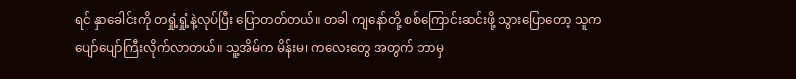ရင် နှာခေါင်းကို တရှုံ့ရှုံ့နဲ့လုပ်ပြီး ပြောတတ်တယ်။ တခါ ကျနော်တို့ စစ်ကြောင်းဆင်းဖို့ သွားပြောတော့ သူက ပျော်ပျော်ကြီးလိုက်လာတယ်။ သူ့အိမ်က မိန်းမ၊ ကလေးတွေ အတွက် ဘာမှ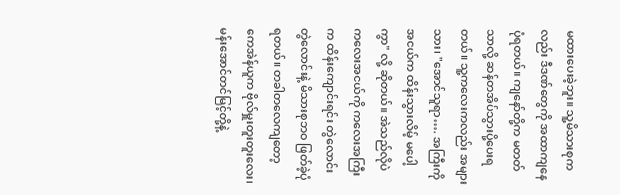မထားပေးခဲ့ဘူး။ သူ့မိသားစုကလည်း ဒီဒဏ်တွေကို အထာကျနေပုံရတယ်။ ကျနော်တို့က မတတ်သာလို့ ဆန်တအိပ်သွားပို့ပေးရတယ်။ သူ့ကလေးကလည်း အများသား၊ "အောင်သူရာ…. အကြီးကို အငယ်က ထိန်းသွားလိမ့် မပေါ့ကွာ" လို့ ဆိုတယ်။ အဲသည်လိုပဲ ကလေးအငယ်ကို ကလေးအကြီးက ထိန်းကျောင်းရင်း တွဲလောင်းတွဲလောင်းနဲ့ မိသားစုဘဝ ဖြတ်ခဲ့ပုံရတယ်။ တခါတလေကျတော့ ကေအဲန်ယူက ဗိုလ်မှူးတူးတူးလေး၊ မန်းအောင်တင်မြင့်တို့နဲ့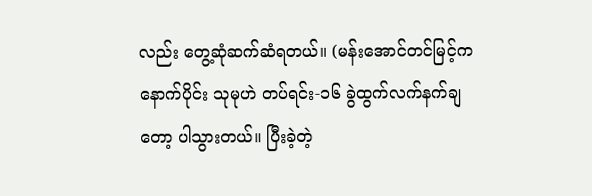လည်း တွေ့ဆုံဆက်ဆံရတယ်။ (မန်းအောင်တင်မြင့်က နောက်ပိုင်း သုမုဟဲ တပ်ရင်း-၁၆ ခွဲထွက်လက်နက်ချတော့ ပါသွားတယ်။ ပြီးခဲ့တဲ့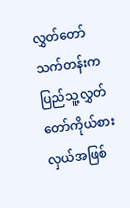လွှတ်တော်သက်တန်းက ပြည်သူ့လွှတ်တော်ကိုယ်စားလှယ်အဖြစ်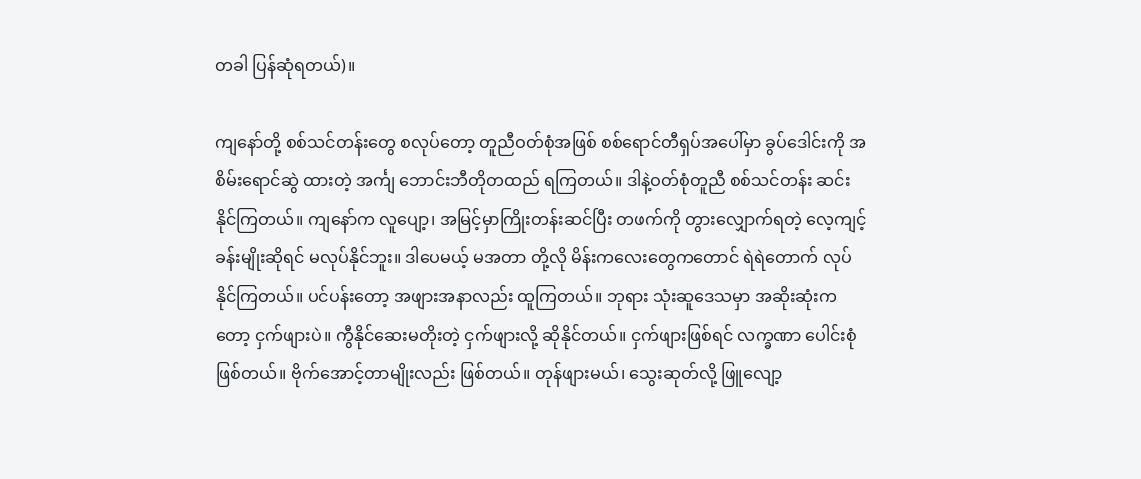တခါ ပြန်ဆုံရတယ်)။

ကျနော်တို့ စစ်သင်တန်းတွေ စလုပ်တော့ တူညီဝတ်စုံအဖြစ် စစ်ရောင်တီရှပ်အပေါ်မှာ ခွပ်ဒေါင်းကို အစိမ်းရောင်ဆွဲ ထားတဲ့ အင်္ကျ ဘောင်းဘီတိုတထည် ရကြတယ်။ ဒါနဲ့ဝတ်စုံတူညီ စစ်သင်တန်း ဆင်းနိုင်ကြတယ်။ ကျနော်က လူပျော့၊ အမြင့်မှာကြိုးတန်းဆင်ပြီး တဖက်ကို တွားလျှောက်ရတဲ့ လေ့ကျင့်ခန်းမျိုးဆိုရင် မလုပ်နိုင်ဘူး။ ဒါပေမယ့် မအတာ တို့လို မိန်းကလေးတွေကတောင် ရဲရဲတောက် လုပ်နိုင်ကြတယ်။ ပင်ပန်းတော့ အဖျားအနာလည်း ထူကြတယ်။ ဘုရား သုံးဆူဒေသမှာ အဆိုးဆုံးကတော့ ငှက်ဖျားပဲ။ ကွီနိုင်ဆေးမတိုးတဲ့ ငှက်ဖျားလို့ ဆိုနိုင်တယ်။ ငှက်ဖျားဖြစ်ရင် လက္ခဏာ ပေါင်းစုံဖြစ်တယ်။ ဗိုက်အောင့်တာမျိုးလည်း ဖြစ်တယ်။ တုန်ဖျားမယ်၊ သွေးဆုတ်လို့ ဖြူလျော့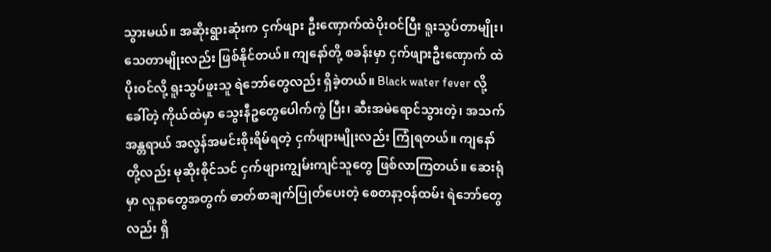သွားမယ်။ အဆိုးရွားဆုံးက ငှက်ဖျား ဦးဏှောက်ထဲပိုးဝင်ပြီး ရူးသွပ်တာမျိုး၊ သေတာမျိုးလည်း ဖြစ်နိုင်တယ်။ ကျနော်တို့ စခန်းမှာ ငှက်ဖျားဦးဏှောက် ထဲပိုးဝင်လို့ ရူးသွပ်ဖူးသူ ရဲဘော်တွေလည်း ရှိခဲ့တယ်။ Black water fever လို့ခေါ်တဲ့ ကိုယ်ထဲမှာ သွေးနီဥတွေပေါက်ကွဲ ပြီး၊ ဆီးအမဲရောင်သွားတဲ့၊ အသက်အန္တရာယ် အလွန်အမင်းစိုးရိမ်ရတဲ့ ငှက်ဖျားမျိုးလည်း ကြုံရတယ်။ ကျနော်တို့လည်း မုဆိုးစိုင်သင် ငှက်ဖျားကျွမ်းကျင်သူတွေ ဖြစ်လာကြတယ်။ ဆေးရုံမှာ လူနာတွေအတွက် ဓာတ်စာချက်ပြုတ်ပေးတဲ့ စေတနာ့ဝန်ထမ်း ရဲဘော်တွေလည်း ရှိ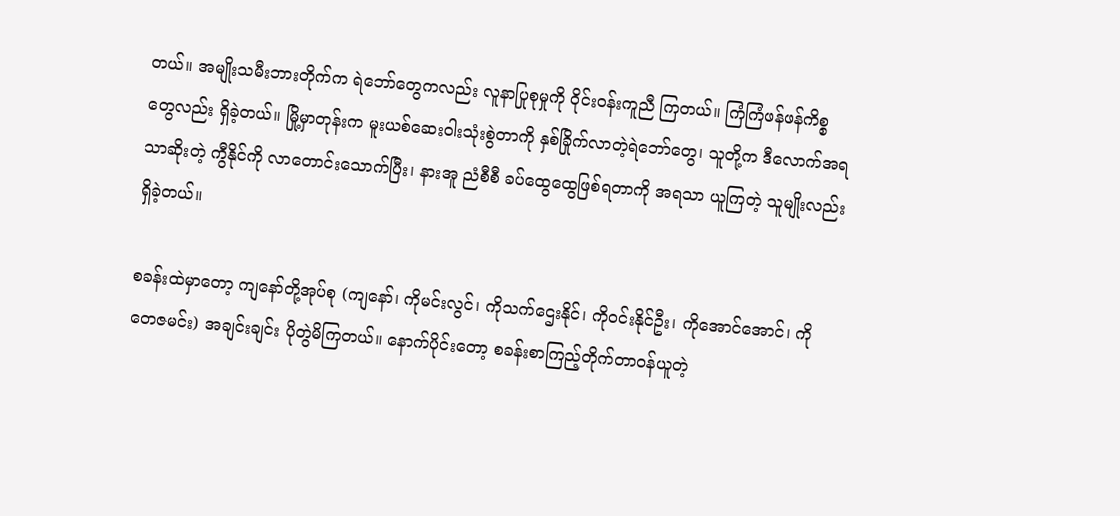တယ်။ အမျိုးသမီးဘားတိုက်က ရဲဘော်တွေကလည်း လူနာပြုစုမှုကို ဝိုင်းဝန်းကူညီ ကြတယ်။ ကြံကြံဖန်ဖန်ကိစ္စတွေလည်း ရှိခဲ့တယ်။ မြို့မှာတုန်းက မူးယစ်ဆေးဝါးသုံးစွဲတာကို နှစ်ခြိုက်လာတဲ့ရဲဘော်တွေ၊ သူတို့က ဒီလောက်အရသာဆိုးတဲ့ ကွီနိုင်ကို လာတောင်းသောက်ပြီး၊ နားအူ ညံစီစီ ခပ်ထွေထွေဖြစ်ရတာကို အရသာ ယူကြတဲ့ သူမျိုးလည်း ရှိခဲ့တယ်။

စခန်းထဲမှာတော့ ကျနော်တို့အုပ်စု (ကျနော်၊ ကိုမင်းလွင်၊ ကိုသက်ဌေးနိုင်၊ ကိုဝင်းနိုင်ဦး၊ ကိုအောင်အောင်၊ ကိုတေဇမင်း) အချင်းချင်း ပိုတွဲမိကြတယ်။ နောက်ပိုင်းတော့ စခန်းစာကြည့်တိုက်တာဝန်ယူတဲ့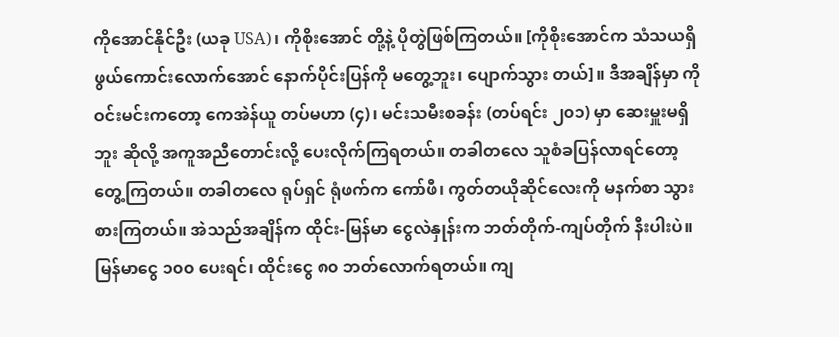ကိုအောင်နိုင်ဦး (ယခု USA)၊ ကိုစိုးအောင် တို့နဲ့ ပိုတွဲဖြစ်ကြတယ်။ [ကိုစိုးအောင်က သံသယရှိဖွယ်ကောင်းလောက်အောင် နောက်ပိုင်းပြန်ကို မတွေ့ဘူး၊ ပျောက်သွား တယ်]။ ဒီအချိန်မှာ ကိုဝင်းမင်းကတော့ ကေအဲန်ယူ တပ်မဟာ (၄)၊ မင်းသမီးစခန်း (တပ်ရင်း ၂၀၁) မှာ ဆေးမှူးမရှိဘူး ဆိုလို့ အကူအညီတောင်းလို့ ပေးလိုက်ကြရတယ်။ တခါတလေ သူစံခပြန်လာရင်တော့ တွေ့ကြတယ်။ တခါတလေ ရုပ်ရှင် ရုံဖက်က ကော်ဖီ၊ ကွတ်တယိုဆိုင်လေးကို မနက်စာ သွားစားကြတယ်။ အဲသည်အချိန်က ထိုင်း-မြန်မာ ငွေလဲနှုန်းက ဘတ်တိုက်-ကျပ်တိုက် နီးပါးပဲ။ မြန်မာငွေ ၁၀၀ ပေးရင်၊ ထိုင်းငွေ ၈၀ ဘတ်လောက်ရတယ်။ ကျ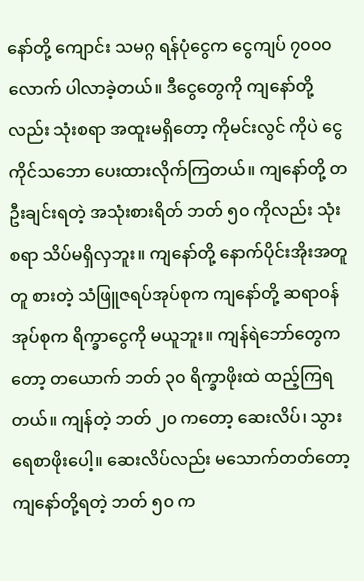နော်တို့ ကျောင်း သမဂ္ဂ ရန်ပုံငွေက ငွေကျပ် ၇၀၀၀ လောက် ပါလာခဲ့တယ်။ ဒီငွေတွေကို ကျနော်တို့လည်း သုံးစရာ အထူးမရှိတော့ ကိုမင်းလွင် ကိုပဲ ငွေကိုင်သဘော ပေးထားလိုက်ကြတယ်။ ကျနော်တို့ တဦးချင်းရတဲ့ အသုံးစားရိတ် ဘတ် ၅၀ ကိုလည်း သုံးစရာ သိပ်မရှိလှဘူး။ ကျနော်တို့ နောက်ပိုင်းအိုးအတူတူ စားတဲ့ သံဖြူဇရပ်အုပ်စုက ကျနော်တို့ ဆရာဝန်အုပ်စုက ရိက္ခာငွေကို မယူဘူး။ ကျန်ရဲဘော်တွေကတော့ တယောက် ဘတ် ၃၀ ရိက္ခာဖိုးထဲ ထည့်ကြရတယ်။ ကျန်တဲ့ ဘတ် ၂၀ ကတော့ ဆေးလိပ်၊ သွားရေစာဖိုးပေါ့။ ဆေးလိပ်လည်း မသောက်တတ်တော့ ကျနော်တို့ရတဲ့ ဘတ် ၅၀ က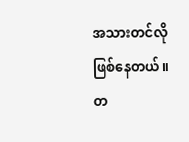အသားတင်လို ဖြစ်နေတယ်။ တ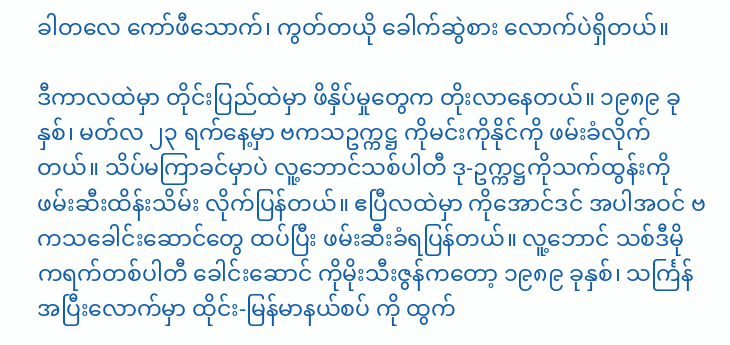ခါတလေ ကော်ဖီသောက်၊ ကွတ်တယို ခေါက်ဆွဲစား လောက်ပဲရှိတယ်။

ဒီကာလထဲမှာ တိုင်းပြည်ထဲမှာ ဖိနှိပ်မှုတွေက တိုးလာနေတယ်။ ၁၉၈၉ ခုနှစ်၊ မတ်လ ၂၃ ရက်နေ့မှာ ဗကသဥက္ကဋ္ဌ ကိုမင်းကိုနိုင်ကို ဖမ်းခံလိုက်တယ်။ သိပ်မကြာခင်မှာပဲ လူ့ဘောင်သစ်ပါတီ ဒု-ဥက္ကဋ္ဌကိုသက်ထွန်းကို ဖမ်းဆီးထိန်းသိမ်း လိုက်ပြန်တယ်။ ဧပြီလထဲမှာ ကိုအောင်ဒင် အပါအဝင် ဗကသခေါင်းဆောင်တွေ ထပ်ပြီး ဖမ်းဆီးခံရပြန်တယ်။ လူ့ဘောင် သစ်ဒီမိုကရက်တစ်ပါတီ ခေါင်းဆောင် ကိုမိုးသီးဇွန်ကတော့ ၁၉၈၉ ခုနှစ်၊ သင်္ကြန်အပြီးလောက်မှာ ထိုင်း-မြန်မာနယ်စပ် ကို ထွက်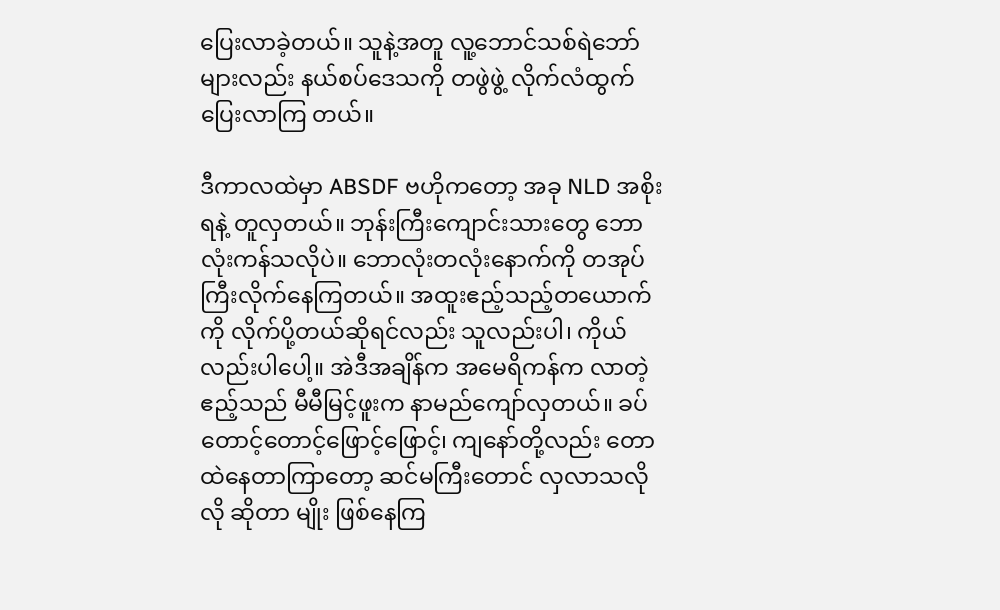ပြေးလာခဲ့တယ်။ သူနဲ့အတူ လူ့ဘောင်သစ်ရဲဘော်များလည်း နယ်စပ်ဒေသကို တဖွဲဖွဲ့ လိုက်လံထွက်ပြေးလာကြ တယ်။

ဒီကာလထဲမှာ ABSDF ဗဟိုကတော့ အခု NLD အစိုးရနဲ့ တူလှတယ်။ ဘုန်းကြီးကျောင်းသားတွေ ဘောလုံးကန်သလိုပဲ။ ဘောလုံးတလုံးနောက်ကို တအုပ်ကြီးလိုက်နေကြတယ်။ အထူးဧည့်သည့်တယောက်ကို လိုက်ပို့တယ်ဆိုရင်လည်း သူလည်းပါ၊ ကိုယ်လည်းပါပေါ့။ အဲဒီအချိန်က အမေရိကန်က လာတဲ့ဧည့်သည် မီမီမြင့်ဖူးက နာမည်ကျော်လှတယ်။ ခပ်တောင့်တောင့်ဖြောင့်ဖြောင့်၊ ကျနော်တို့လည်း တောထဲနေတာကြာတော့ ဆင်မကြီးတောင် လှလာသလိုလို ဆိုတာ မျိုး ဖြစ်နေကြ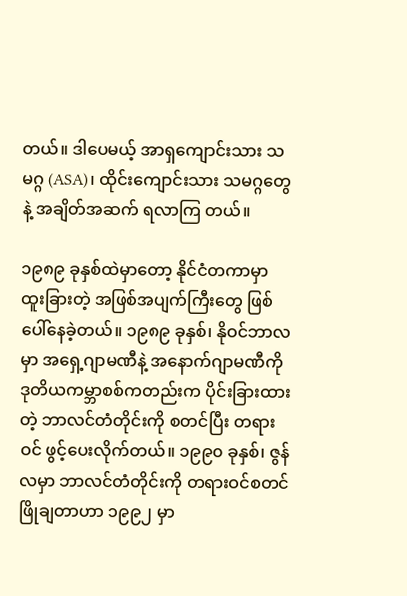တယ်။ ဒါပေမယ့် အာရှကျောင်းသား သမဂ္ဂ (ASA)၊ ထိုင်းကျောင်းသား သမဂ္ဂတွေနဲ့ အချိတ်အဆက် ရလာကြ တယ်။

၁၉၈၉ ခုနှစ်ထဲမှာတော့ နိုင်ငံတကာမှာ ထူးခြားတဲ့ အဖြစ်အပျက်ကြီးတွေ ဖြစ်ပေါ်နေခဲ့တယ်။ ၁၉၈၉ ခုနှစ်၊ နိုဝင်ဘာလမှာ အရှေ့ဂျာမဏီနဲ့ အနောက်ဂျာမဏီကို ဒုတိယကမ္ဘာစစ်ကတည်းက ပိုင်းခြားထားတဲ့ ဘာလင်တံတိုင်းကို စတင်ပြီး တရားဝင် ဖွင့်ပေးလိုက်တယ်။ ၁၉၉၀ ခုနှစ်၊ ဇွန်လမှာ ဘာလင်တံတိုင်းကို တရားဝင်စတင်ဖြိုချတာဟာ ၁၉၉၂ မှာ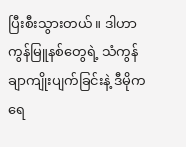ပြီးစီးသွားတယ်။ ဒါဟာ ကွန်မြူနစ်တွေရဲ့ သံကွန်ချာကျိုးပျက်ခြင်းနဲ့ ဒီမိုကရေ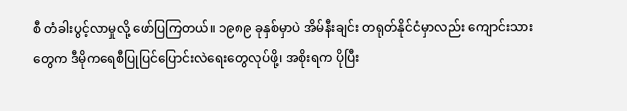စီ တံခါးပွင့်လာမှုလို့ ဖော်ပြကြတယ်။ ၁၉၈၉ ခုနှစ်မှာပဲ အိမ်နီးချင်း တရုတ်နိုင်ငံမှာလည်း ကျောင်းသားတွေက ဒီမိုကရေစီပြုပြင်ပြောင်းလဲရေးတွေလုပ်ဖို့၊ အစိုးရက ပိုပြီး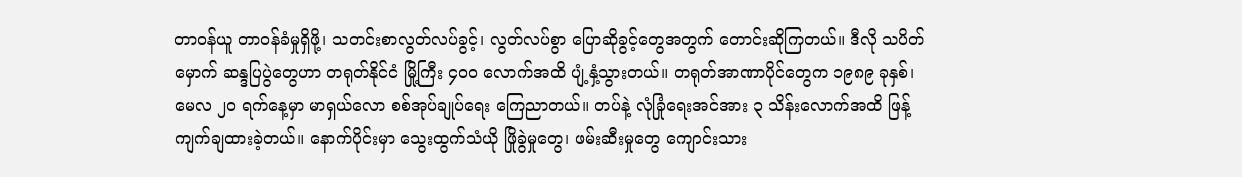တာဝန်ယူ တာဝန်ခံမှုရှိဖို့၊ သတင်းစာလွတ်လပ်ခွင့်၊ လွတ်လပ်စွာ ပြောဆိုခွင့်တွေအတွက် တောင်းဆိုကြတယ်။ ဒီလို သပိတ်မှောက် ဆန္ဒပြပွဲတွေဟာ တရုတ်နိုင်ငံ မြို့ကြီး ၄၀၀ လောက်အထိ ပျံ့နှံ့သွားတယ်။ တရုတ်အာဏာပိုင်တွေက ၁၉၈၉ ခုနှစ်၊ မေလ ၂၀ ရက်နေ့မှာ မာရှယ်လော စစ်အုပ်ချုပ်ရေး ကြေညာတယ်။ တပ်နဲ့ လုံခြုံရေးအင်အား ၃ သိန်းလောက်အထိ ဖြန့်ကျက်ချထားခဲ့တယ်။ နောက်ပိုင်းမှာ သွေးထွက်သံယို ဖြိုခွဲမှုတွေ၊ ဖမ်းဆီးမှုတွေ ကျောင်းသား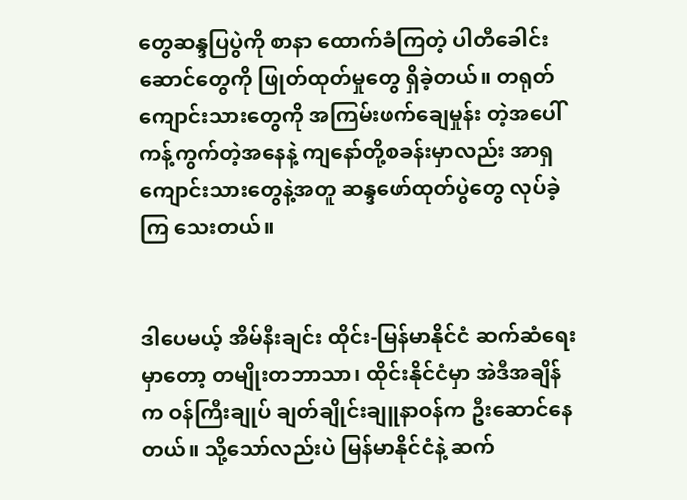တွေဆန္ဒပြပွဲကို စာနာ ထောက်ခံကြတဲ့ ပါတီခေါင်းဆောင်တွေကို ဖြုတ်ထုတ်မှုတွေ ရှိခဲ့တယ်။ တရုတ်ကျောင်းသားတွေကို အကြမ်းဖက်ချေမှုန်း တဲ့အပေါ် ကန့်ကွက်တဲ့အနေနဲ့ ကျနော်တို့စခန်းမှာလည်း အာရှကျောင်းသားတွေနဲ့အတူ ဆန္ဒဖော်ထုတ်ပွဲတွေ လုပ်ခဲ့ကြ သေးတယ်။


ဒါပေမယ့် အိမ်နီးချင်း ထိုင်း-မြန်မာနိုင်ငံ ဆက်ဆံရေးမှာတော့ တမျိုးတဘာသာ၊ ထိုင်းနိုင်ငံမှာ အဲဒီအချိန်က ဝန်ကြီးချုပ် ချတ်ချိုင်းချူနာဝန်က ဦးဆောင်နေတယ်။ သို့သော်လည်းပဲ မြန်မာနိုင်ငံနဲ့ ဆက်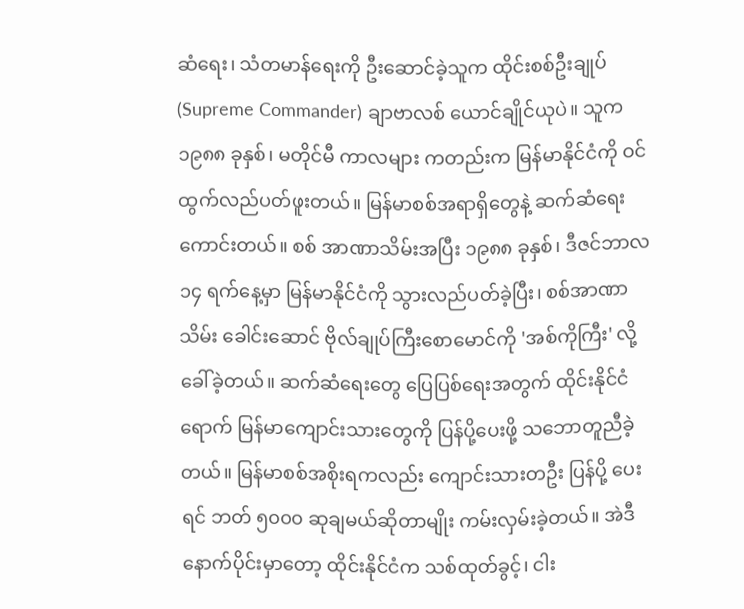ဆံရေး၊ သံတမာန်ရေးကို ဦးဆောင်ခဲ့သူက ထိုင်းစစ်ဦးချုပ် (Supreme Commander) ချာဗာလစ် ယောင်ချိုင်ယုပဲ။ သူက ၁၉၈၈ ခုနှစ်၊ မတိုင်မီ ကာလများ ကတည်းက မြန်မာနိုင်ငံကို ဝင်ထွက်လည်ပတ်ဖူးတယ်။ မြန်မာစစ်အရာရှိတွေနဲ့ ဆက်ဆံရေးကောင်းတယ်။ စစ် အာဏာသိမ်းအပြီး ၁၉၈၈ ခုနှစ်၊ ဒီဇင်ဘာလ ၁၄ ရက်နေ့မှာ မြန်မာနိုင်ငံကို သွားလည်ပတ်ခဲ့ပြီး၊ စစ်အာဏာသိမ်း ခေါင်းဆောင် ဗိုလ်ချုပ်ကြီးစောမောင်ကို 'အစ်ကိုကြီး' လို့ ခေါ်ခဲ့တယ်။ ဆက်ဆံရေးတွေ ပြေပြစ်ရေးအတွက် ထိုင်းနိုင်ငံ ရောက် မြန်မာကျောင်းသားတွေကို ပြန်ပို့ပေးဖို့ သဘောတူညီခဲ့တယ်။ မြန်မာစစ်အစိုးရကလည်း ကျောင်းသားတဦး ပြန်ပို့ ပေးရင် ဘတ် ၅၀၀၀ ဆုချမယ်ဆိုတာမျိုး ကမ်းလှမ်းခဲ့တယ်။ အဲဒီနောက်ပိုင်းမှာတော့ ထိုင်းနိုင်ငံက သစ်ထုတ်ခွင့်၊ ငါး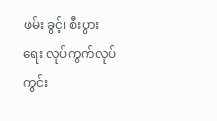ဖမ်း ခွင့်၊ စီးပွားရေး လုပ်ကွက်လုပ်ကွင်း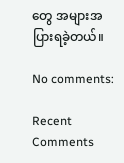တွေ အများအပြားရခဲ့တယ်။

No comments:

Recent Comments